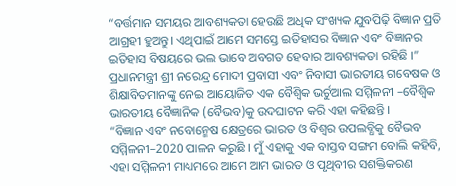“ବର୍ତ୍ତମାନ ସମୟର ଆବଶ୍ୟକତା ହେଉଛି ଅଧିକ ସଂଖ୍ୟକ ଯୁବପିଢ଼ି ବିଜ୍ଞାନ ପ୍ରତି ଆଗ୍ରହୀ ହୁଅନ୍ତୁ। ଏଥିପାଇଁ ଆମେ ସମସ୍ତେ ଇତିହାସର ବିଜ୍ଞାନ ଏବଂ ବିଜ୍ଞାନର ଇତିହାସ ବିଷୟରେ ଭଲ ଭାବେ ଅବଗତ ହେବାର ଆବଶ୍ୟକତା ରହିଛି ।” ପ୍ରଧାନମନ୍ତ୍ରୀ ଶ୍ରୀ ନରେନ୍ଦ୍ର ମୋଦୀ ପ୍ରବାସୀ ଏବଂ ନିବାସୀ ଭାରତୀୟ ଗବେଷକ ଓ ଶିକ୍ଷାବିତମାନଙ୍କୁ ନେଇ ଆୟୋଜିତ ଏକ ବୈଶ୍ୱିକ ଭର୍ଚୁଆଲ ସମ୍ମିଳନୀ –ବୈଶ୍ୱିକ ଭାରତୀୟ ବୈଜ୍ଞାନିକ (ବୈଭବ)କୁ ଉଦଘାଟନ କରି ଏହା କହିଛନ୍ତି ।
“ବିଜ୍ଞାନ ଏବଂ ନବୋନ୍ମେଷ କ୍ଷେତ୍ରରେ ଭାରତ ଓ ବିଶ୍ୱର ଉପଲବ୍ଧିକୁ ବୈଭବ ସମ୍ମିଳନୀ–2020 ପାଳନ କରୁଛି । ମୁଁ ଏହାକୁ ଏକ ବାସ୍ତବ ସଙ୍ଗମ ବୋଲି କହିବି, ଏହା ସମ୍ମିଳନୀ ମାଧ୍ୟମରେ ଆମେ ଆମ ଭାରତ ଓ ପୃଥିବୀର ସଶକ୍ତିକରଣ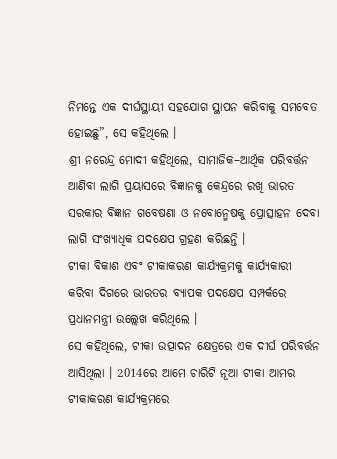ନିମନ୍ତେ ଏକ ଦୀର୍ଘସ୍ଥାୟୀ ସହଯୋଗ ସ୍ଥାପନ କରିବାକୁ ସମବେତ ହୋଇଛୁ”, ସେ କହିଥିଲେ ।
ଶ୍ରୀ ନରେନ୍ଦ୍ର ମୋଦୀ କହିଥିଲେ, ସାମାଜିକ–ଆର୍ଥିକ ପରିବର୍ତ୍ତନ ଆଣିବା ଲାଗି ପ୍ରୟାସରେ ବିଜ୍ଞାନକୁ କେନ୍ଦ୍ରରେ ରଖି ଭାରତ ସରକାର ବିଜ୍ଞାନ ଗବେଷଣା ଓ ନବୋନ୍ମେଷକୁ ପ୍ରୋତ୍ସାହନ ଦେବା ଲାଗି ସଂଖ୍ୟାଧିକ ପଦକ୍ଷେପ ଗ୍ରହଣ କରିଛନ୍ତି ।
ଟୀକା ବିକାଶ ଏବଂ ଟୀକାକରଣ କାର୍ଯ୍ୟକ୍ରମକୁ କାର୍ଯ୍ୟକାରୀ କରିବା ଦିଗରେ ଭାରତର ବ୍ୟାପକ ପଦକ୍ଷେପ ସମ୍ପର୍କରେ ପ୍ରଧାନମନ୍ତ୍ରୀ ଉଲ୍ଲେଖ କରିଥିଲେ ।
ସେ କହିଥିଲେ, ଟୀକା ଉତ୍ପାଦନ କ୍ଷେତ୍ରରେ ଏକ ଦୀର୍ଘ ପରିବର୍ତ୍ତନ ଆସିଥିଲା । 2014ରେ ଆମେ ଚାରିଟି ନୂଆ ଟୀକା ଆମର ଟୀକାକରଣ କାର୍ଯ୍ୟକ୍ରମରେ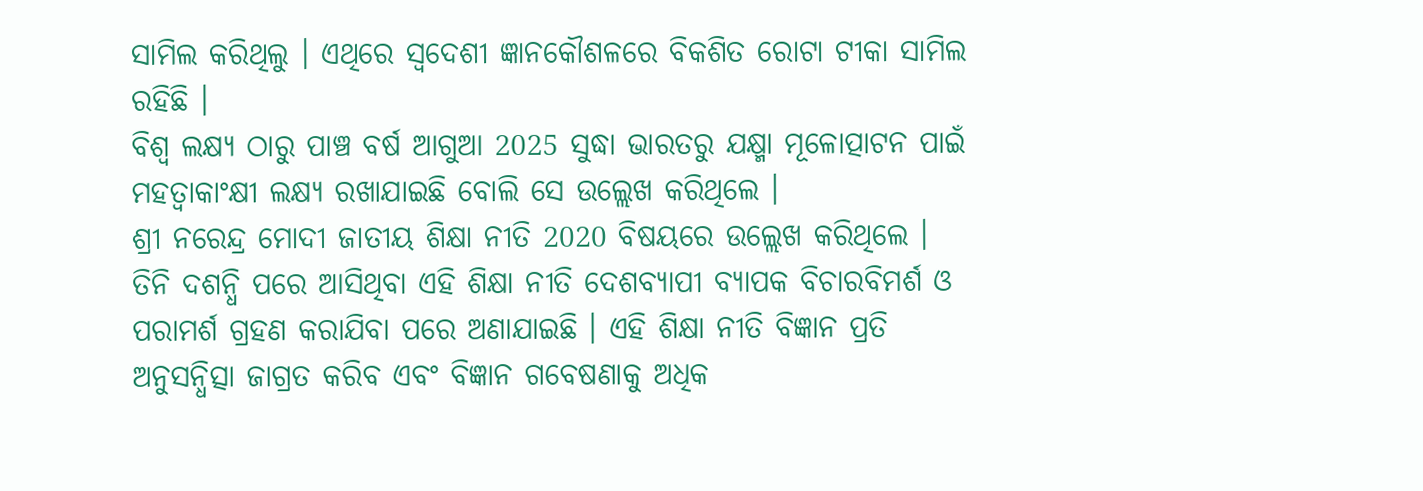ସାମିଲ କରିଥିଲୁ । ଏଥିରେ ସ୍ୱଦେଶୀ ଜ୍ଞାନକୌଶଳରେ ବିକଶିତ ରୋଟା ଟୀକା ସାମିଲ ରହିଛି ।
ବିଶ୍ୱ ଲକ୍ଷ୍ୟ ଠାରୁ ପାଞ୍ଚ ବର୍ଷ ଆଗୁଆ 2025 ସୁଦ୍ଧା ଭାରତରୁ ଯକ୍ଷ୍ମା ମୂଳୋତ୍ପାଟନ ପାଇଁ ମହତ୍ୱାକାଂକ୍ଷୀ ଲକ୍ଷ୍ୟ ରଖାଯାଇଛି ବୋଲି ସେ ଉଲ୍ଲେଖ କରିଥିଲେ ।
ଶ୍ରୀ ନରେନ୍ଦ୍ର ମୋଦୀ ଜାତୀୟ ଶିକ୍ଷା ନୀତି 2020 ବିଷୟରେ ଉଲ୍ଲେଖ କରିଥିଲେ । ତିନି ଦଶନ୍ଧି ପରେ ଆସିଥିବା ଏହି ଶିକ୍ଷା ନୀତି ଦେଶବ୍ୟାପୀ ବ୍ୟାପକ ବିଚାରବିମର୍ଶ ଓ ପରାମର୍ଶ ଗ୍ରହଣ କରାଯିବା ପରେ ଅଣାଯାଇଛି । ଏହି ଶିକ୍ଷା ନୀତି ବିଜ୍ଞାନ ପ୍ରତି ଅନୁସନ୍ଧିତ୍ସା ଜାଗ୍ରତ କରିବ ଏବଂ ବିଜ୍ଞାନ ଗବେଷଣାକୁ ଅଧିକ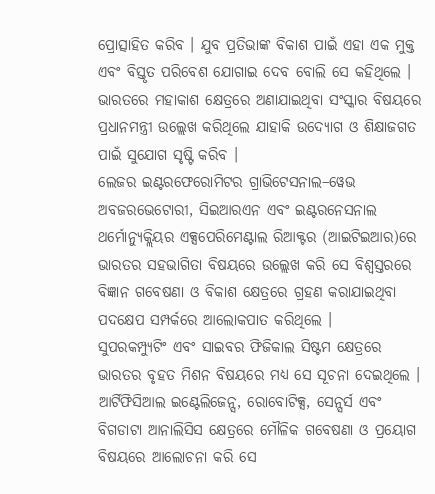ପ୍ରୋତ୍ସାହିତ କରିବ । ଯୁବ ପ୍ରତିଭାଙ୍କ ବିକାଶ ପାଇଁ ଏହା ଏକ ମୁକ୍ତ ଏବଂ ବିସ୍ତୃତ ପରିବେଶ ଯୋଗାଇ ଦେବ ବୋଲି ସେ କହିଥିଲେ ।
ଭାରତରେ ମହାକାଶ କ୍ଷେତ୍ରରେ ଅଣାଯାଇଥିବା ସଂସ୍କାର ବିଷୟରେ ପ୍ରଧାନମନ୍ତ୍ରୀ ଉଲ୍ଲେଖ କରିଥିଲେ ଯାହାକି ଉଦ୍ୟୋଗ ଓ ଶିକ୍ଷାଜଗତ ପାଇଁ ସୁଯୋଗ ସୃଷ୍ଟି କରିବ ।
ଲେଜର ଇଣ୍ଟରଫେରୋମିଟର ଗ୍ରାଭିଟେସନାଲ–ୱେଭ ଅବଜରଭେଟୋରୀ, ସିଇଆରଏନ ଏବଂ ଇଣ୍ଟରନେସନାଲ ଥର୍ମୋନ୍ୟୁକ୍ଲିୟର ଏକ୍ସପେରିମେଣ୍ଟାଲ ରିଆକ୍ଟର (ଆଇଟିଇଆର)ରେ ଭାରତର ସହଭାଗିତା ବିଷୟରେ ଉଲ୍ଲେଖ କରି ସେ ବିଶ୍ୱସ୍ତରରେ ବିଜ୍ଞାନ ଗବେଷଣା ଓ ବିକାଶ କ୍ଷେତ୍ରରେ ଗ୍ରହଣ କରାଯାଇଥିବା ପଦକ୍ଷେପ ସମ୍ପର୍କରେ ଆଲୋକପାତ କରିଥିଲେ ।
ସୁପରକମ୍ପ୍ୟୁଟିଂ ଏବଂ ସାଇବର ଫିଜିକାଲ ସିଷ୍ଟମ କ୍ଷେତ୍ରରେ ଭାରତର ବୃହତ ମିଶନ ବିଷୟରେ ମଧ୍ୟ ସେ ସୂଚନା ଦେଇଥିଲେ । ଆର୍ଟିଫିସିଆଲ ଇଣ୍ଟେଲିଜେନ୍ସ, ରୋବୋଟିକ୍ସ, ସେନ୍ସର୍ସ ଏବଂ ବିଗଡାଟା ଆନାଲିସିସ କ୍ଷେତ୍ରରେ ମୌଳିକ ଗବେଷଣା ଓ ପ୍ରୟୋଗ ବିଷୟରେ ଆଲୋଚନା କରି ସେ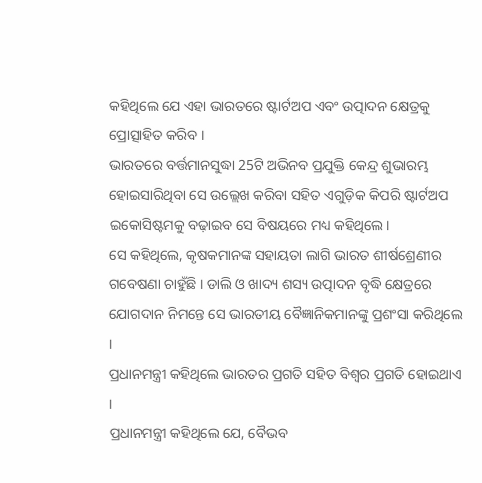କହିଥିଲେ ଯେ ଏହା ଭାରତରେ ଷ୍ଟାର୍ଟଅପ ଏବଂ ଉତ୍ପାଦନ କ୍ଷେତ୍ରକୁ ପ୍ରୋତ୍ସାହିତ କରିବ ।
ଭାରତରେ ବର୍ତ୍ତମାନସୁଦ୍ଧା 25ଟି ଅଭିନବ ପ୍ରଯୁକ୍ତି କେନ୍ଦ୍ର ଶୁଭାରମ୍ଭ ହୋଇସାରିଥିବା ସେ ଉଲ୍ଲେଖ କରିବା ସହିତ ଏଗୁଡ଼ିକ କିପରି ଷ୍ଟାର୍ଟଅପ ଇକୋସିଷ୍ଟମକୁ ବଢ଼ାଇବ ସେ ବିଷୟରେ ମଧ୍ୟ କହିଥିଲେ।
ସେ କହିଥିଲେ, କୃଷକମାନଙ୍କ ସହାୟତା ଲାଗି ଭାରତ ଶୀର୍ଷଶ୍ରେଣୀର ଗବେଷଣା ଚାହୁଁଛି । ଡାଲି ଓ ଖାଦ୍ୟ ଶସ୍ୟ ଉତ୍ପାଦନ ବୃଦ୍ଧି କ୍ଷେତ୍ରରେ ଯୋଗଦାନ ନିମନ୍ତେ ସେ ଭାରତୀୟ ବୈଜ୍ଞାନିକମାନଙ୍କୁ ପ୍ରଶଂସା କରିଥିଲେ ।
ପ୍ରଧାନମନ୍ତ୍ରୀ କହିଥିଲେ ଭାରତର ପ୍ରଗତି ସହିତ ବିଶ୍ୱର ପ୍ରଗତି ହୋଇଥାଏ ।
ପ୍ରଧାନମନ୍ତ୍ରୀ କହିଥିଲେ ଯେ, ବୈଭବ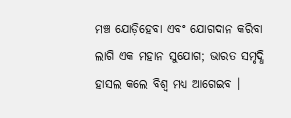ମଞ୍ଚ ଯୋଡ଼ିହେବା ଏବଂ ଯୋଗଦାନ କରିବା ଲାଗି ଏକ ମହାନ ସୁଯୋଗ; ଭାରତ ସମୃଦ୍ଧି ହାସଲ କଲେ ବିଶ୍ୱ ମଧ୍ୟ ଆଗେଇବ ।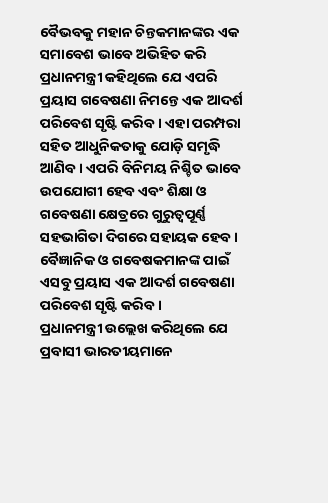ବୈଭବକୁ ମହାନ ଚିନ୍ତକମାନଙ୍କର ଏକ ସମାବେଶ ଭାବେ ଅଭିହିତ କରି ପ୍ରଧାନମନ୍ତ୍ରୀ କହିଥିଲେ ଯେ ଏପରି ପ୍ରୟାସ ଗବେଷଣା ନିମନ୍ତେ ଏକ ଆଦର୍ଶ ପରିବେଶ ସୃଷ୍ଟି କରିବ । ଏହା ପରମ୍ପରା ସହିତ ଆଧୁନିକତାକୁ ଯୋଡ଼ି ସମୃଦ୍ଧି ଆଣିବ । ଏପରି ବିନିମୟ ନିଶ୍ଚିତ ଭାବେ ଉପଯୋଗୀ ହେବ ଏବଂ ଶିକ୍ଷା ଓ ଗବେଷଣା କ୍ଷେତ୍ରରେ ଗୁରୁତ୍ୱପୂର୍ଣ୍ଣ ସହଭାଗିତା ଦିଗରେ ସହାୟକ ହେବ। ବୈଜ୍ଞାନିକ ଓ ଗବେଷକମାନଙ୍କ ପାଇଁ ଏସବୁ ପ୍ରୟାସ ଏକ ଆଦର୍ଶ ଗବେଷଣା ପରିବେଶ ସୃଷ୍ଟି କରିବ ।
ପ୍ରଧାନମନ୍ତ୍ରୀ ଉଲ୍ଲେଖ କରିଥିଲେ ଯେ ପ୍ରବାସୀ ଭାରତୀୟମାନେ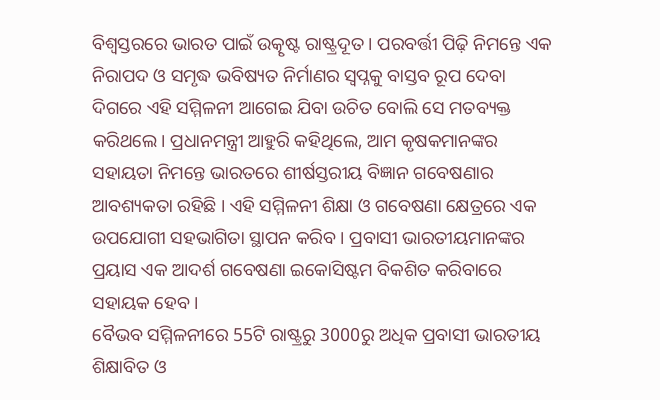ବିଶ୍ୱସ୍ତରରେ ଭାରତ ପାଇଁ ଉତ୍କୃଷ୍ଟ ରାଷ୍ଟ୍ରଦୂତ । ପରବର୍ତ୍ତୀ ପିଢ଼ି ନିମନ୍ତେ ଏକ ନିରାପଦ ଓ ସମୃଦ୍ଧ ଭବିଷ୍ୟତ ନିର୍ମାଣର ସ୍ୱପ୍ନକୁ ବାସ୍ତବ ରୂପ ଦେବା ଦିଗରେ ଏହି ସମ୍ମିଳନୀ ଆଗେଇ ଯିବା ଉଚିତ ବୋଲି ସେ ମତବ୍ୟକ୍ତ କରିଥଲେ। ପ୍ରଧାନମନ୍ତ୍ରୀ ଆହୁରି କହିଥିଲେ, ଆମ କୃଷକମାନଙ୍କର ସହାୟତା ନିମନ୍ତେ ଭାରତରେ ଶୀର୍ଷସ୍ତରୀୟ ବିଜ୍ଞାନ ଗବେଷଣାର ଆବଶ୍ୟକତା ରହିଛି । ଏହି ସମ୍ମିଳନୀ ଶିକ୍ଷା ଓ ଗବେଷଣା କ୍ଷେତ୍ରରେ ଏକ ଉପଯୋଗୀ ସହଭାଗିତା ସ୍ଥାପନ କରିବ । ପ୍ରବାସୀ ଭାରତୀୟମାନଙ୍କର ପ୍ରୟାସ ଏକ ଆଦର୍ଶ ଗବେଷଣା ଇକୋସିଷ୍ଟମ ବିକଶିତ କରିବାରେ ସହାୟକ ହେବ ।
ବୈଭବ ସମ୍ମିଳନୀରେ 55ଟି ରାଷ୍ଟ୍ରରୁ 3000ରୁ ଅଧିକ ପ୍ରବାସୀ ଭାରତୀୟ ଶିକ୍ଷାବିତ ଓ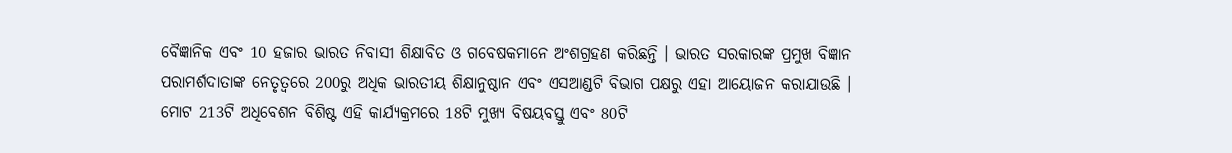ବୈଜ୍ଞାନିକ ଏବଂ 10 ହଜାର ଭାରତ ନିବାସୀ ଶିକ୍ଷାବିତ ଓ ଗବେଷକମାନେ ଅଂଶଗ୍ରହଣ କରିଛନ୍ତି । ଭାରତ ସରକାରଙ୍କ ପ୍ରମୁଖ ବିଜ୍ଞାନ ପରାମର୍ଶଦାତାଙ୍କ ନେତୃତ୍ୱରେ 200ରୁ ଅଧିକ ଭାରତୀୟ ଶିକ୍ଷାନୁଷ୍ଠାନ ଏବଂ ଏସଆଣ୍ଡଟି ବିଭାଗ ପକ୍ଷରୁ ଏହା ଆୟୋଜନ କରାଯାଉଛି । ମୋଟ 213ଟି ଅଧିବେଶନ ବିଶିଷ୍ଟ ଏହି କାର୍ଯ୍ୟକ୍ରମରେ 18ଟି ମୁଖ୍ୟ ବିଷୟବସ୍ତୁ ଏବଂ 80ଟି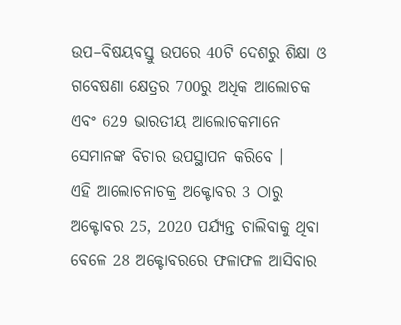ଉପ–ବିଷୟବସ୍ତୁ ଉପରେ 40ଟି ଦେଶରୁ ଶିକ୍ଷା ଓ ଗବେଷଣା କ୍ଷେତ୍ରର 700ରୁ ଅଧିକ ଆଲୋଚକ ଏବଂ 629 ଭାରତୀୟ ଆଲୋଚକମାନେ ସେମାନଙ୍କ ବିଚାର ଉପସ୍ଥାପନ କରିବେ ।
ଏହି ଆଲୋଚନାଚକ୍ର ଅକ୍ଟୋବର 3 ଠାରୁ ଅକ୍ଟୋବର 25, 2020 ପର୍ଯ୍ୟନ୍ତ ଚାଲିବାକୁ ଥିବା ବେଳେ 28 ଅକ୍ଟୋବରରେ ଫଳାଫଳ ଆସିବାର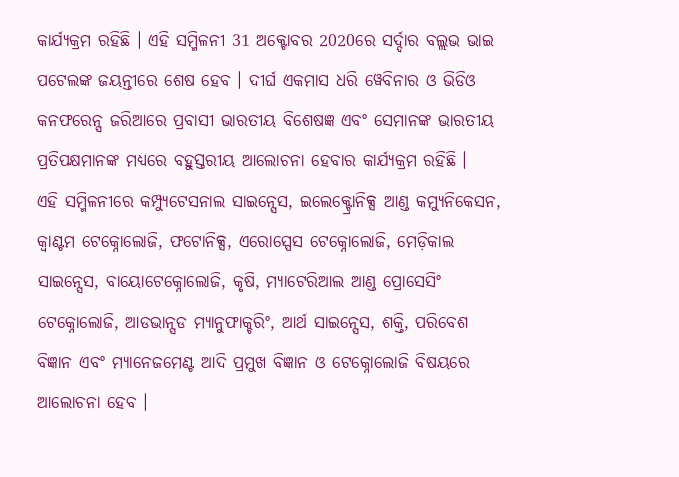କାର୍ଯ୍ୟକ୍ରମ ରହିଛି । ଏହି ସମ୍ମିଳନୀ 31 ଅକ୍ଟୋବର 2020ରେ ସର୍ଦ୍ଦାର ବଲ୍ଲଭ ଭାଇ ପଟେଲଙ୍କ ଜୟନ୍ତୀରେ ଶେଷ ହେବ । ଦୀର୍ଘ ଏକମାସ ଧରି ୱେବିନାର ଓ ଭିଡିଓ କନଫରେନ୍ସ ଜରିଆରେ ପ୍ରବାସୀ ଭାରତୀୟ ବିଶେଷଜ୍ଞ ଏବଂ ସେମାନଙ୍କ ଭାରତୀୟ ପ୍ରତିପକ୍ଷମାନଙ୍କ ମଧ୍ୟରେ ବହୁସ୍ତରୀୟ ଆଲୋଚନା ହେବାର କାର୍ଯ୍ୟକ୍ରମ ରହିଛି ।
ଏହି ସମ୍ମିଳନୀରେ କମ୍ପ୍ୟୁଟେସନାଲ ସାଇନ୍ସେସ, ଇଲେକ୍ଟ୍ରୋନିକ୍ସ ଆଣ୍ଡ କମ୍ୟୁନିକେସନ, କ୍ୱାଣ୍ଟମ ଟେକ୍ନୋଲୋଜି, ଫଟୋନିକ୍ସ, ଏରୋସ୍ପେସ ଟେକ୍ନୋଲୋଜି, ମେଡ଼ିକାଲ ସାଇନ୍ସେସ, ବାୟୋଟେକ୍ନୋଲୋଜି, କୃଷି, ମ୍ୟାଟେରିଆଲ ଆଣ୍ଡ ପ୍ରୋସେସିଂ ଟେକ୍ନୋଲୋଜି, ଆଡଭାନ୍ସଡ ମ୍ୟାନୁଫାକ୍ଚରିଂ, ଆର୍ଥ ସାଇନ୍ସେସ, ଶକ୍ତି, ପରିବେଶ ବିଜ୍ଞାନ ଏବଂ ମ୍ୟାନେଜମେଣ୍ଟ ଆଦି ପ୍ରମୁଖ ବିଜ୍ଞାନ ଓ ଟେକ୍ନୋଲୋଜି ବିଷୟରେ ଆଲୋଚନା ହେବ ।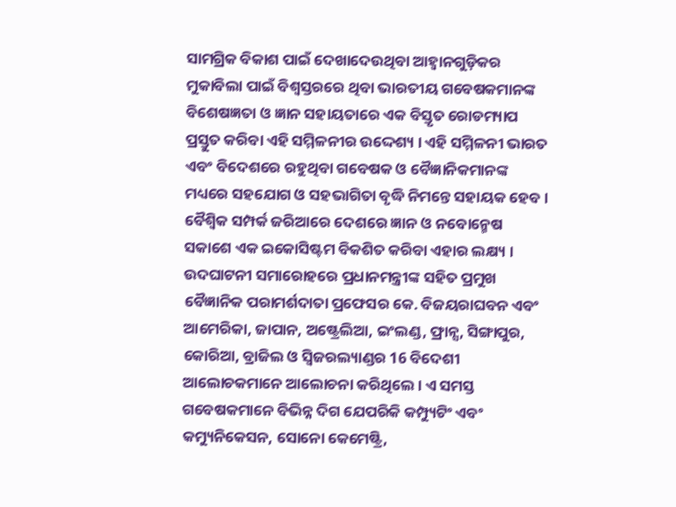ସାମଗ୍ରିକ ବିକାଶ ପାଇଁ ଦେଖାଦେଉଥିବା ଆହ୍ୱାନଗୁଡ଼ିକର ମୁକାବିଲା ପାଇଁ ବିଶ୍ୱସ୍ତରରେ ଥିବା ଭାରତୀୟ ଗବେଷକମାନଙ୍କ ବିଶେଷଜ୍ଞତା ଓ ଜ୍ଞାନ ସହାୟତାରେ ଏକ ବିସ୍ତୃତ ରୋଡମ୍ୟାପ ପ୍ରସ୍ତୁତ କରିବା ଏହି ସମ୍ମିଳନୀର ଉଦ୍ଦେଶ୍ୟ । ଏହି ସମ୍ମିଳନୀ ଭାରତ ଏବଂ ବିଦେଶରେ ରହୁଥିବା ଗବେଷକ ଓ ବୈଜ୍ଞାନିକମାନଙ୍କ ମଧ୍ୟରେ ସହଯୋଗ ଓ ସହଭାଗିତା ବୃଦ୍ଧି ନିମନ୍ତେ ସହାୟକ ହେବ । ବୈଶ୍ୱିକ ସମ୍ପର୍କ ଜରିଆରେ ଦେଶରେ ଜ୍ଞାନ ଓ ନବୋନ୍ମେଷ ସକାଶେ ଏକ ଇକୋସିଷ୍ଟମ ବିକଶିତ କରିବା ଏହାର ଲକ୍ଷ୍ୟ ।
ଉଦଘାଟନୀ ସମାରୋହରେ ପ୍ରଧାନମନ୍ତ୍ରୀଙ୍କ ସହିତ ପ୍ରମୁଖ ବୈଜ୍ଞାନିକ ପରାମର୍ଶଦାତା ପ୍ରଫେସର କେ. ବିଜୟରାଘବନ ଏବଂ ଆମେରିକା, ଜାପାନ, ଅଷ୍ଟ୍ରେଲିଆ, ଇଂଲଣ୍ଡ, ଫ୍ରାନ୍ସ, ସିଙ୍ଗାପୁର, କୋରିଆ, ବ୍ରାଜିଲ ଓ ସ୍ୱିଜରଲ୍ୟାଣ୍ଡର 16 ବିଦେଶୀ ଆଲୋଚକମାନେ ଆଲୋଚନା କରିଥିଲେ । ଏ ସମସ୍ତ ଗବେଷକମାନେ ବିଭିନ୍ନ ଦିଗ ଯେପରିକି କମ୍ପ୍ୟୁଟିଂ ଏବଂ କମ୍ୟୁନିକେସନ, ସୋନୋ କେମେଷ୍ଟ୍ରି,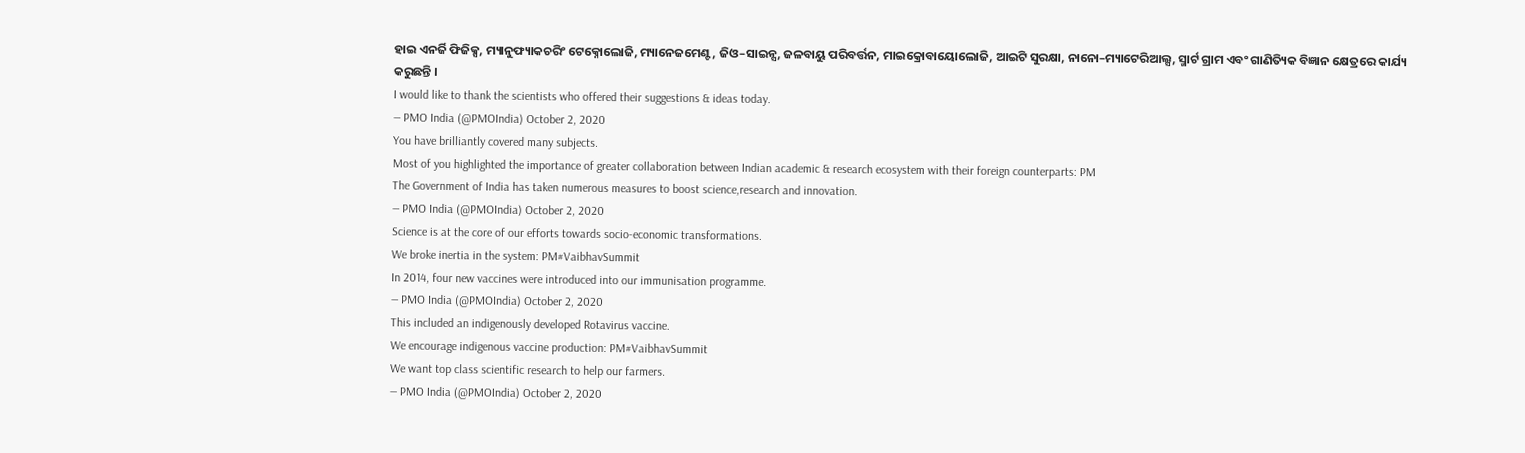ହାଇ ଏନର୍ଜି ଫିଜିକ୍ସ, ମ୍ୟାନୁଫ୍ୟାକଚରିଂ ଟେକ୍ନୋଲୋଜି, ମ୍ୟାନେଜମେଣ୍ଟ, ଜିଓ–ସାଇନ୍ସ, ଜଳବାୟୁ ପରିବର୍ତ୍ତନ, ମାଇକ୍ରୋବାୟୋଲୋଜି, ଆଇଟି ସୁରକ୍ଷା, ନାନୋ–ମ୍ୟାଟେରିଆଲ୍ସ, ସ୍ମାର୍ଟ ଗ୍ରାମ ଏବଂ ଗାଣିତ୍ୟିକ ବିଜ୍ଞାନ କ୍ଷେତ୍ରରେ କାର୍ଯ୍ୟ କରୁଛନ୍ତି ।
I would like to thank the scientists who offered their suggestions & ideas today.
— PMO India (@PMOIndia) October 2, 2020
You have brilliantly covered many subjects.
Most of you highlighted the importance of greater collaboration between Indian academic & research ecosystem with their foreign counterparts: PM
The Government of India has taken numerous measures to boost science,research and innovation.
— PMO India (@PMOIndia) October 2, 2020
Science is at the core of our efforts towards socio-economic transformations.
We broke inertia in the system: PM#VaibhavSummit
In 2014, four new vaccines were introduced into our immunisation programme.
— PMO India (@PMOIndia) October 2, 2020
This included an indigenously developed Rotavirus vaccine.
We encourage indigenous vaccine production: PM#VaibhavSummit
We want top class scientific research to help our farmers.
— PMO India (@PMOIndia) October 2, 2020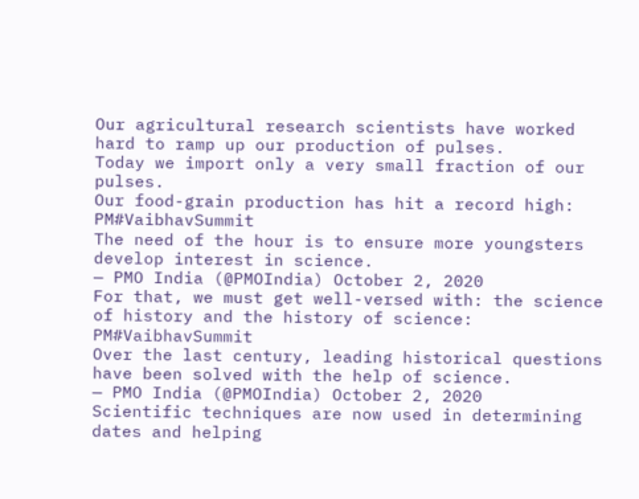Our agricultural research scientists have worked hard to ramp up our production of pulses.
Today we import only a very small fraction of our pulses.
Our food-grain production has hit a record high: PM#VaibhavSummit
The need of the hour is to ensure more youngsters develop interest in science.
— PMO India (@PMOIndia) October 2, 2020
For that, we must get well-versed with: the science of history and the history of science: PM#VaibhavSummit
Over the last century, leading historical questions have been solved with the help of science.
— PMO India (@PMOIndia) October 2, 2020
Scientific techniques are now used in determining dates and helping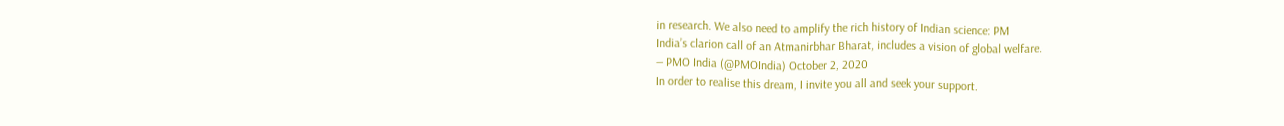in research. We also need to amplify the rich history of Indian science: PM
India’s clarion call of an Atmanirbhar Bharat, includes a vision of global welfare.
— PMO India (@PMOIndia) October 2, 2020
In order to realise this dream, I invite you all and seek your support.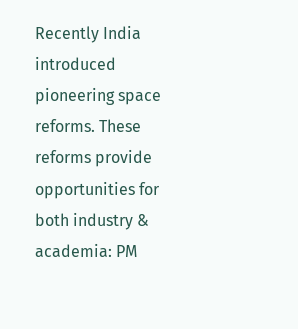Recently India introduced pioneering space reforms. These reforms provide opportunities for both industry & academia: PM